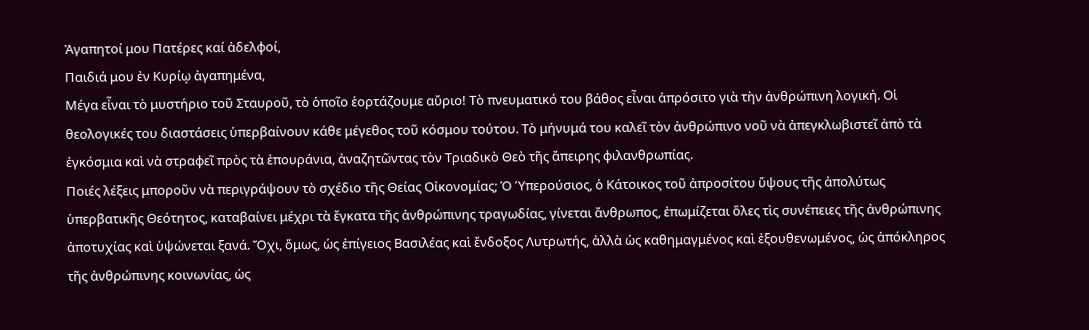Ἀγαπητοί μου Πατέρες καί ἀδελφοί,
Παιδιά μου ἐν Κυρίῳ ἀγαπημένα,
Mέγα εἶναι τὸ μυστήριο τοῦ Σταυροῦ, τὸ ὁποῖο ἑορτάζουμε αὔριο! Τὸ πνευματικό του βάθος εἶναι ἀπρόσιτο γιὰ τὴν ἀνθρώπινη λογική. Οἱ θεολογικές του διαστάσεις ὑπερβαίνουν κάθε μέγεθος τοῦ κόσμου τούτου. Τὸ μήνυμά του καλεῖ τὸν ἀνθρώπινο νοῦ νὰ ἀπεγκλωβιστεῖ ἀπὸ τὰ ἐγκόσμια καὶ νὰ στραφεῖ πρὸς τὰ ἐπουράνια, ἀναζητῶντας τὸν Τριαδικὸ Θεὸ τῆς ἄπειρης φιλανθρωπίας.
Ποιές λέξεις μποροῦν νὰ περιγράψουν τὸ σχέδιο τῆς Θείας Οἰκονομίας; Ὁ Ὑπερούσιος, ὁ Κάτοικος τοῦ ἀπροσίτου ὕψους τῆς ἀπολύτως ὑπερβατικῆς Θεότητος, καταβαίνει μέχρι τὰ ἔγκατα τῆς ἀνθρώπινης τραγωδίας, γίνεται ἄνθρωπος, ἐπωμίζεται ὅλες τὶς συνέπειες τῆς ἀνθρώπινης ἀποτυχίας καὶ ὑψώνεται ξανά. Ὄχι, ὅμως, ὡς ἐπίγειος Βασιλέας καὶ ἔνδοξος Λυτρωτής, ἀλλὰ ὡς καθημαγμένος καὶ ἐξουθενωμένος, ὡς ἀπόκληρος τῆς ἀνθρώπινης κοινωνίας, ὡς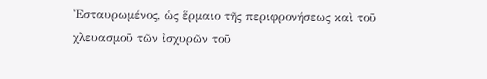Ἐσταυρωμένος, ὡς ἕρμαιο τῆς περιφρονήσεως καὶ τοῦ χλευασμοῦ τῶν ἰσχυρῶν τοῦ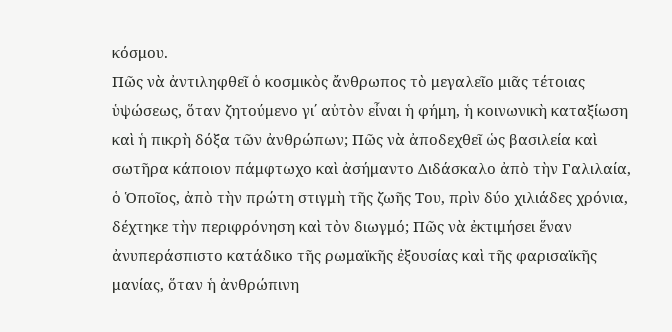κόσμου.
Πῶς νὰ ἀντιληφθεῖ ὁ κοσμικὸς ἄνθρωπος τὸ μεγαλεῖο μιᾶς τέτοιας ὑψώσεως, ὅταν ζητούμενο γι΄ αὐτὸν εἶναι ἡ φήμη, ἡ κοινωνικὴ καταξίωση καὶ ἡ πικρὴ δόξα τῶν ἀνθρώπων; Πῶς νὰ ἀποδεχθεῖ ὡς βασιλεία καὶ σωτῆρα κάποιον πάμφτωχο καὶ ἀσήμαντο Διδάσκαλο ἀπὸ τὴν Γαλιλαία, ὁ Ὁποῖος, ἀπὸ τὴν πρώτη στιγμὴ τῆς ζωῆς Του, πρὶν δύο χιλιάδες χρόνια, δέχτηκε τὴν περιφρόνηση καὶ τὸν διωγμό; Πῶς νὰ ἐκτιμήσει ἕναν ἀνυπεράσπιστο κατάδικο τῆς ρωμαϊκῆς ἐξουσίας καὶ τῆς φαρισαϊκῆς μανίας, ὅταν ἡ ἀνθρώπινη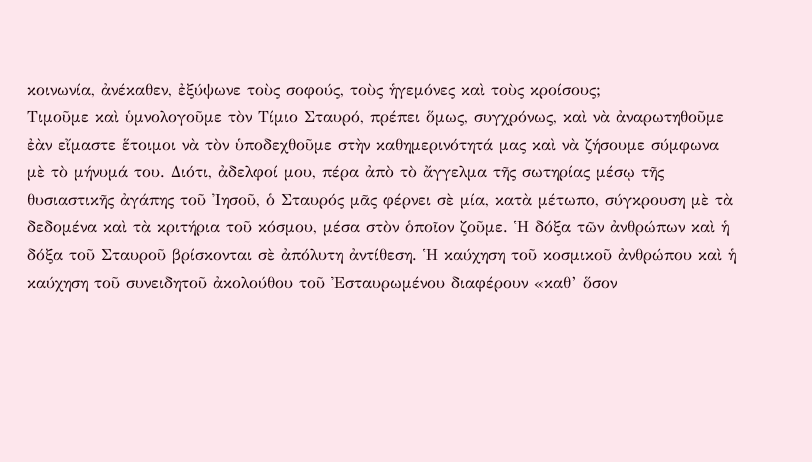κοινωνία, ἀνέκαθεν, ἐξύψωνε τοὺς σοφούς, τοὺς ἡγεμόνες καὶ τοὺς κροίσους;
Τιμοῦμε καὶ ὑμνολογοῦμε τὸν Τίμιο Σταυρό, πρέπει ὅμως, συγχρόνως, καὶ νὰ ἀναρωτηθοῦμε ἐὰν εἴμαστε ἕτοιμοι νὰ τὸν ὑποδεχθοῦμε στὴν καθημερινότητά μας καὶ νὰ ζήσουμε σύμφωνα μὲ τὸ μήνυμά του. Διότι, ἀδελφοί μου, πέρα ἀπὸ τὸ ἄγγελμα τῆς σωτηρίας μέσῳ τῆς θυσιαστικῆς ἀγάπης τοῦ Ἰησοῦ, ὁ Σταυρός μᾶς φέρνει σὲ μία, κατὰ μέτωπο, σύγκρουση μὲ τὰ δεδομένα καὶ τὰ κριτήρια τοῦ κόσμου, μέσα στὸν ὁποῖον ζοῦμε. Ἡ δόξα τῶν ἀνθρώπων καὶ ἡ δόξα τοῦ Σταυροῦ βρίσκονται σὲ ἀπόλυτη ἀντίθεση. Ἡ καύχηση τοῦ κοσμικοῦ ἀνθρώπου καὶ ἡ καύχηση τοῦ συνειδητοῦ ἀκολούθου τοῦ Ἐσταυρωμένου διαφέρουν «καθ’ ὅσον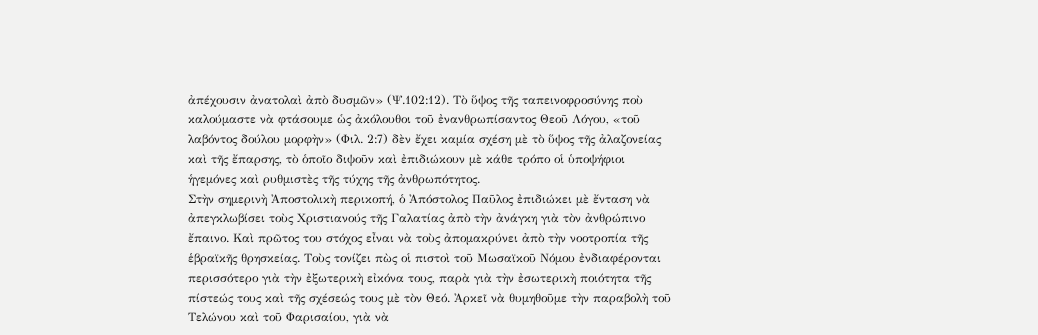ἀπέχουσιν ἀνατολαὶ ἀπὸ δυσμῶν» (Ψ.102:12). Τὸ ὕψος τῆς ταπεινοφροσύνης ποὺ καλούμαστε νὰ φτάσουμε ὡς ἀκόλουθοι τοῦ ἐνανθρωπίσαντος Θεοῦ Λόγου, «τοῦ λαβόντος δούλου μορφὴν» (Φιλ. 2:7) δὲν ἔχει καμία σχέση μὲ τὸ ὕψος τῆς ἀλαζονείας καὶ τῆς ἔπαρσης, τὸ ὁποῖο διψοῦν καὶ ἐπιδιώκουν μὲ κάθε τρόπο οἱ ὑποψήφιοι ἡγεμόνες καὶ ρυθμιστὲς τῆς τύχης τῆς ἀνθρωπότητος.
Στὴν σημερινὴ Ἀποστολικὴ περικοπή, ὁ Ἀπόστολος Παῦλος ἐπιδιώκει μὲ ἔνταση νὰ ἀπεγκλωβίσει τοὺς Χριστιανούς τῆς Γαλατίας ἀπὸ τὴν ἀνάγκη γιὰ τὸν ἀνθρώπινο ἔπαινο. Καὶ πρῶτος του στόχος εἶναι νὰ τοὺς ἀπομακρύνει ἀπὸ τὴν νοοτροπία τῆς ἑβραϊκῆς θρησκείας. Τοὺς τονίζει πὼς οἱ πιστοὶ τοῦ Μωσαϊκοῦ Νόμου ἐνδιαφέρονται περισσότερο γιὰ τὴν ἐξωτερικὴ εἰκόνα τους, παρὰ γιὰ τὴν ἐσωτερικὴ ποιότητα τῆς πίστεώς τους καὶ τῆς σχέσεώς τους μὲ τὸν Θεό. Ἀρκεῖ νὰ θυμηθοῦμε τὴν παραβολὴ τοῦ Τελώνου καὶ τοῦ Φαρισαίου, γιὰ νὰ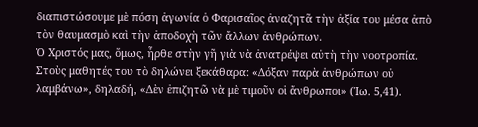διαπιστώσουμε μὲ πόση ἀγωνία ὁ Φαρισαῖος ἀναζητᾶ τὴν ἀξία του μέσα ἀπὸ τὸν θαυμασμὸ καὶ τὴν ἀποδοχὴ τῶν ἄλλων ἀνθρώπων.
Ὁ Χριστός μας, ὅμως, ἦρθε στὴν γῆ γιὰ νὰ ἀνατρέψει αὐτὴ τὴν νοοτροπία. Στοὺς μαθητές του τὸ δηλώνει ξεκάθαρα: «Δόξαν παρὰ ἀνθρώπων οὐ λαμβάνω», δηλαδή, «Δὲν ἐπιζητῶ νὰ μὲ τιμοῦν οἱ ἄνθρωποι» (Ἰω. 5,41).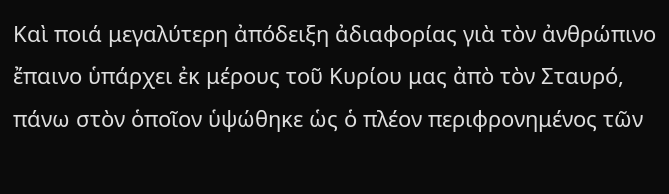Καὶ ποιά μεγαλύτερη ἀπόδειξη ἀδιαφορίας γιὰ τὸν ἀνθρώπινο ἔπαινο ὑπάρχει ἐκ μέρους τοῦ Κυρίου μας ἀπὸ τὸν Σταυρό, πάνω στὸν ὁποῖον ὑψώθηκε ὡς ὁ πλέον περιφρονημένος τῶν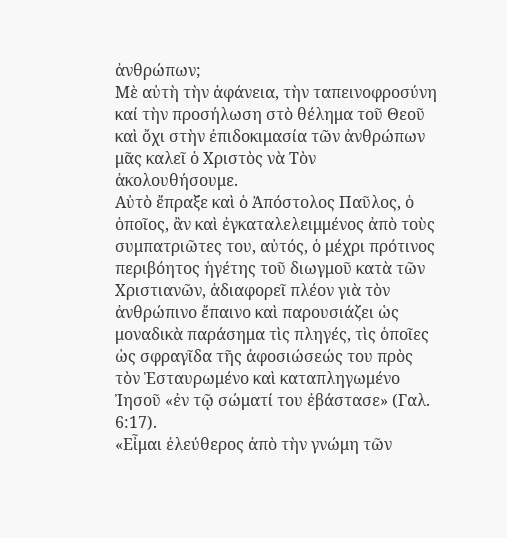ἀνθρώπων;
Μὲ αὐτὴ τὴν ἀφάνεια, τὴν ταπεινοφροσύνη καί τὴν προσήλωση στὸ θέλημα τοῦ Θεοῦ καὶ ὄχι στὴν ἐπιδοκιμασία τῶν ἀνθρώπων μᾶς καλεῖ ὁ Χριστὸς νὰ Τὸν ἀκολουθήσουμε.
Αὐτὸ ἔπραξε καὶ ὁ Ἀπόστολος Παῦλος, ὁ ὁποῖος, ἂν καὶ ἐγκαταλελειμμένος ἀπὸ τοὺς συμπατριῶτες του, αὐτός, ὁ μέχρι πρότινος περιβόητος ἡγέτης τοῦ διωγμοῦ κατὰ τῶν Χριστιανῶν, ἀδιαφορεῖ πλέον γιὰ τὸν ἀνθρώπινο ἔπαινο καὶ παρουσιάζει ὡς μοναδικὰ παράσημα τὶς πληγές, τὶς ὁποῖες ὡς σφραγῖδα τῆς ἀφοσιώσεώς του πρὸς τὸν Ἐσταυρωμένο καὶ καταπληγωμένο Ἰησοῦ «ἐν τῷ σώματί του ἐβάστασε» (Γαλ. 6:17).
«Εἶμαι ἐλεύθερος ἀπὸ τὴν γνώμη τῶν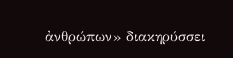ἀνθρώπων» διακηρύσσει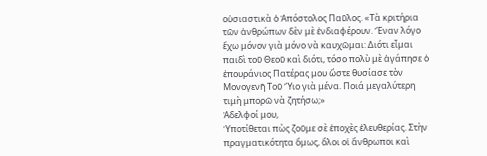οὐσιαστικὰ ὁ Ἀπόστολος Παῦλος. «Τὰ κριτήρια τῶν ἀνθρώπων δὲν μὲ ἐνδιαφέρουν. Ἕναν λόγο ἔχω μόνον γιὰ μόνο νὰ καυχῶμαι: Διότι εἶμαι παιδὶ τοῦ Θεοῦ καὶ διότι, τόσο πολὺ μὲ ἀγάπησε ὁ ἐπουράνιος Πατέρας μου ὥστε θυσίασε τὸν Μονογενῆ Τοῦ Ὕιο γιὰ μένα. Ποιά μεγαλύτερη τιμὴ μπορῶ νὰ ζητήσω;»
Ἀδελφοί μου,
Ὑποτίθεται πὼς ζοῦμε σὲ ἐποχὲς ἐλευθερίας. Στὴν πραγματικότητα ὅμως, ὅλοι οἱ ἄνθρωποι καὶ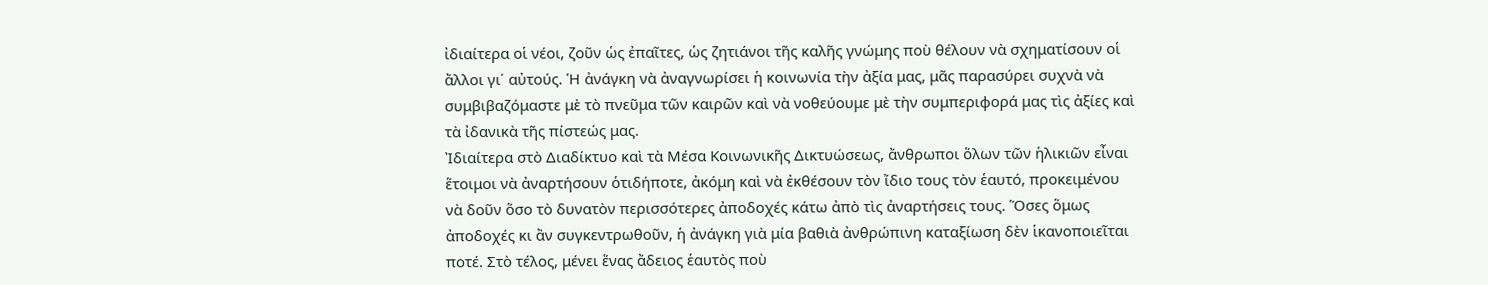ἰδιαίτερα οἱ νέοι, ζοῦν ὡς ἐπαῖτες, ὡς ζητιάνοι τῆς καλῆς γνώμης ποὺ θέλουν νὰ σχηματίσουν οἱ ἄλλοι γι΄ αὐτούς. Ἡ ἀνάγκη νὰ ἀναγνωρίσει ἡ κοινωνία τὴν ἀξία μας, μᾶς παρασύρει συχνὰ νὰ συμβιβαζόμαστε μὲ τὸ πνεῦμα τῶν καιρῶν καὶ νὰ νοθεύουμε μὲ τὴν συμπεριφορά μας τὶς ἀξίες καὶ τὰ ἰδανικὰ τῆς πίστεώς μας.
Ἰδιαίτερα στὸ Διαδίκτυο καὶ τὰ Μέσα Κοινωνικῆς Δικτυώσεως, ἄνθρωποι ὅλων τῶν ἡλικιῶν εἶναι ἕτοιμοι νὰ ἀναρτήσουν ὁτιδήποτε, ἀκόμη καὶ νὰ ἐκθέσουν τὸν ἴδιο τους τὸν ἑαυτό, προκειμένου νὰ δοῦν ὅσο τὸ δυνατὸν περισσότερες ἀποδοχές κάτω ἀπὸ τὶς ἀναρτήσεις τους. Ὅσες ὅμως ἀποδοχές κι ἂν συγκεντρωθοῦν, ἡ ἀνάγκη γιὰ μία βαθιὰ ἀνθρώπινη καταξίωση δὲν ἱκανοποιεῖται ποτέ. Στὸ τέλος, μένει ἕνας ἄδειος ἑαυτὸς ποὺ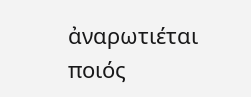ἀναρωτιέται ποιός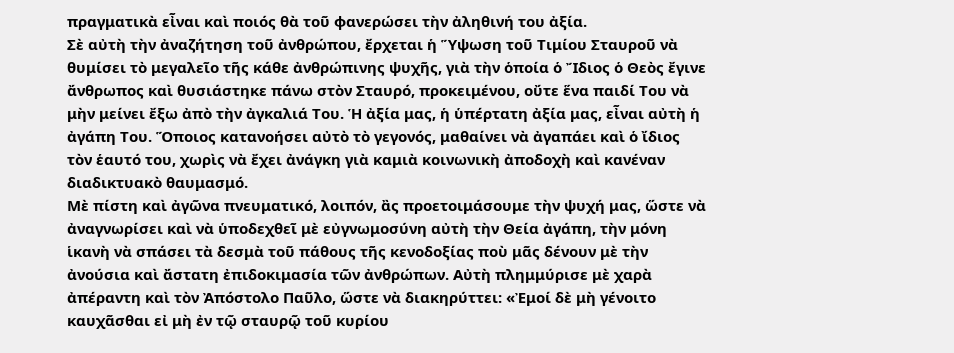πραγματικὰ εἶναι καὶ ποιός θὰ τοῦ φανερώσει τὴν ἀληθινή του ἀξία.
Σὲ αὐτὴ τὴν ἀναζήτηση τοῦ ἀνθρώπου, ἔρχεται ἡ Ὕψωση τοῦ Τιμίου Σταυροῦ νὰ θυμίσει τὸ μεγαλεῖο τῆς κάθε ἀνθρώπινης ψυχῆς, γιὰ τὴν ὁποία ὁ Ἴδιος ὁ Θεὸς ἔγινε ἄνθρωπος καὶ θυσιάστηκε πάνω στὸν Σταυρό, προκειμένου, οὔτε ἕνα παιδί Του νὰ μὴν μείνει ἔξω ἀπὸ τὴν ἀγκαλιά Του. Ἡ ἀξία μας, ἡ ὑπέρτατη ἀξία μας, εἶναι αὐτὴ ἡ ἀγάπη Του. Ὅποιος κατανοήσει αὐτὸ τὸ γεγονός, μαθαίνει νὰ ἀγαπάει καὶ ὁ ἴδιος τὸν ἑαυτό του, χωρὶς νὰ ἔχει ἀνάγκη γιὰ καμιὰ κοινωνικὴ ἀποδοχὴ καὶ κανέναν διαδικτυακὸ θαυμασμό.
Μὲ πίστη καὶ ἀγῶνα πνευματικό, λοιπόν, ἂς προετοιμάσουμε τὴν ψυχή μας, ὥστε νὰ ἀναγνωρίσει καὶ νὰ ὑποδεχθεῖ μὲ εὐγνωμοσύνη αὐτὴ τὴν Θεία ἀγάπη, τὴν μόνη ἱκανὴ νὰ σπάσει τὰ δεσμὰ τοῦ πάθους τῆς κενοδοξίας ποὺ μᾶς δένουν μὲ τὴν ἀνούσια καὶ ἄστατη ἐπιδοκιμασία τῶν ἀνθρώπων. Αὐτὴ πλημμύρισε μὲ χαρὰ ἀπέραντη καὶ τὸν Ἀπόστολο Παῦλο, ὥστε νὰ διακηρύττει: «Ἐμοί δὲ μὴ γένοιτο καυχᾶσθαι εἰ μὴ ἐν τῷ σταυρῷ τοῦ κυρίου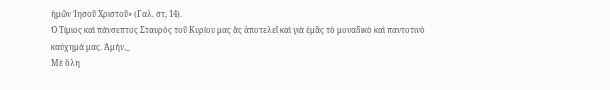ἡμῶν Ἰησοῦ Χριστοῦ» (Γαλ. στ, 14).
Ὁ Τίμιος καὶ πάνσεπτος Σταυρὸς τοῦ Κυρίου μας ἂς ἀποτελεῖ καὶ γιὰ ἐμᾶς τὸ μοναδικὸ καὶ παντοτινὸ καύχημά μας. Ἀμήν._
Μὲ ὅλη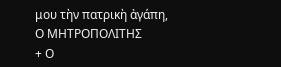μου τὴν πατρικὴ ἀγάπη,
Ο ΜΗΤΡΟΠΟΛΙΤΗΣ
+ Ο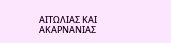ΑΙΤΩΛΙΑΣ ΚΑΙ ΑΚΑΡΝΑΝΙΑΣ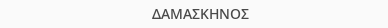ΔΑΜΑΣΚΗΝΟΣ